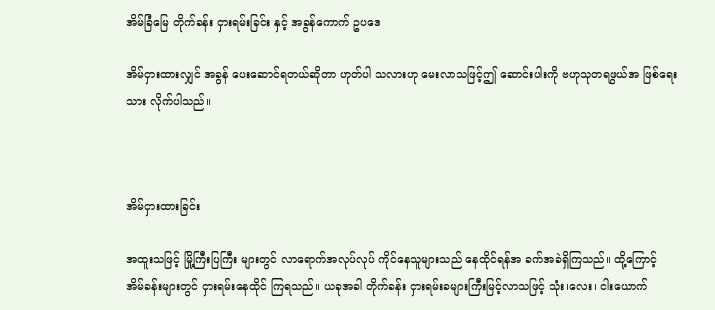အိမ်ခြံမြေ တိုက်ခန်း ငှားရမ်းခြင်း နှင့် အခွန်ကောက် ဥပဒေ

အိမ်ငှားထားလျှင် အခွန် ပေးဆောင်ရတယ်ဆိုတာ ဟုတ်ပါ သလားဟု မေးလာသဖြင့်ဤ ဆောင်းပါးကို ဗဟုသုတရဖွယ်အ ဖြစ်ရေး သား လိုက်ပါသည်။



အိမ်ငှားထားခြင်း

အထူးသဖြင့် မြို့ကြီးပြကြီး များတွင် လာရောက်အလုပ်လုပ် ကိုင်နေသူများသည် နေထိုင်ရန်အ ခက်အခဲရှိကြသည်။ ထို့ကြောင့် အိမ်ခန်းများတွင် ငှားရမ်းနေထိုင် ကြရသည်။ ယခုအခါ တိုက်ခန်း ငှားရမ်းခများကြီးမြင့်လာသဖြင့် သုံး၊လေး၊ ငါးယောက်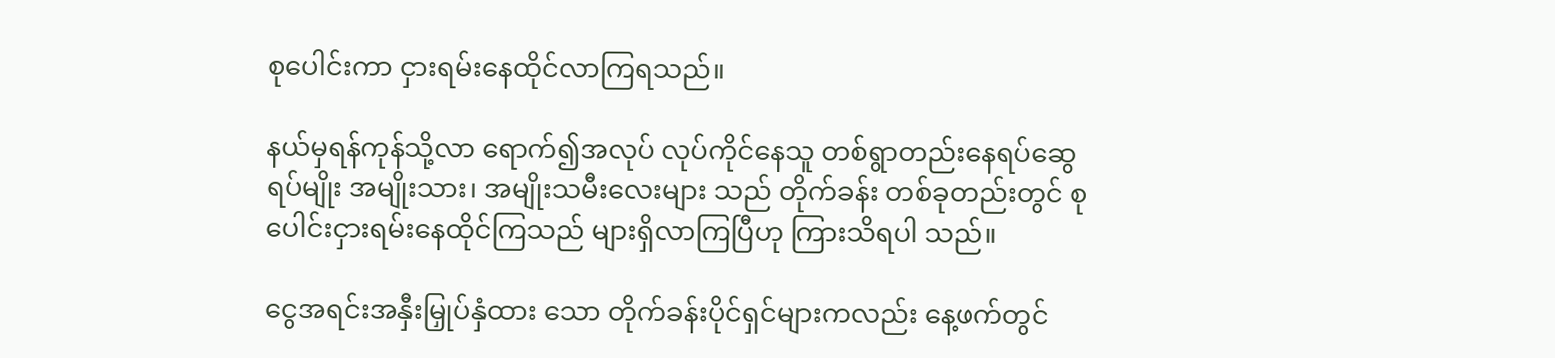စုပေါင်းကာ ငှားရမ်းနေထိုင်လာကြရသည်။

နယ်မှရန်ကုန်သို့လာ ရောက်၍အလုပ် လုပ်ကိုင်နေသူ တစ်ရွာတည်းနေရပ်ဆွေရပ်မျိုး အမျိုးသား၊ အမျိုးသမီးလေးများ သည် တိုက်ခန်း တစ်ခုတည်းတွင် စုပေါင်းငှားရမ်းနေထိုင်ကြသည် များရှိလာကြပြီဟု ကြားသိရပါ သည်။

ငွေအရင်းအနှီးမြှုပ်နှံထား သော တိုက်ခန်းပိုင်ရှင်များကလည်း နေ့ဖက်တွင်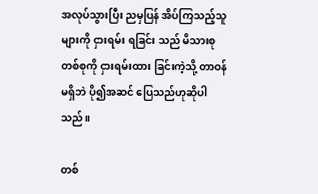အလုပ်သွားပြီး ညမှပြန် အိပ်ကြသည့်သူများကို ငှားရမ်း ရခြင်း သည် မိသားစု တစ်စုကို ငှားရမ်းထား ခြင်းကဲ့သို့ တာဝန်မရှိဘဲ ပို၍အဆင် ပြေသည်ဟုဆိုပါသည်။

တစ်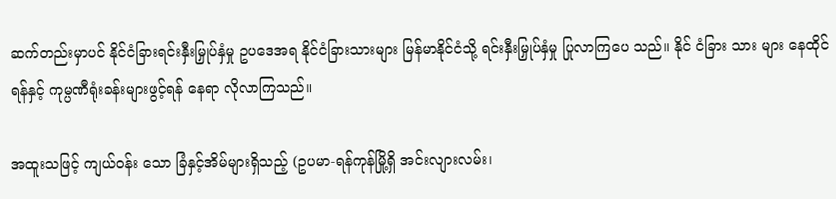ဆက်တည်းမှာပင် နိုင်ငံခြားရင်းနှီးမြှုပ်နှံမှု ဥပဒေအရ နိုင်ငံခြားသားများ မြန်မာနိုင်ငံသို့ ရင်းနှီးမြှုပ်နှံမှု ပြုလာကြပေ သည်။ နိုင် ငံခြား သား များ နေထိုင်ရန်နှင့် ကုမ္ပဏီရုံးခန်းများဖွင့်ရန် နေရာ လိုလာကြသည်။

အထူးသဖြင့် ကျယ်ဝန်း သော ခြံနှင့်အိမ်များရှိသည့် (ဥပမာ-ရန်ကုန်မြို့ရှိ အင်းလျားလမ်း၊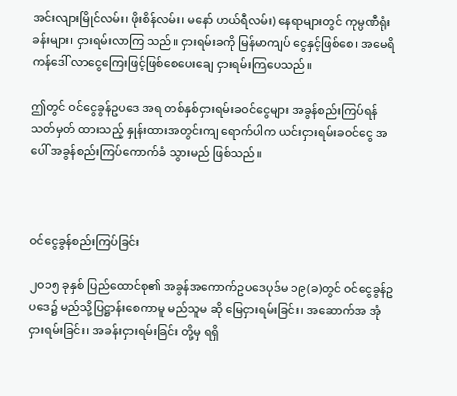အင်းလျားမြိုင်လမ်း၊ ဖိုးစိန်လမ်း၊ မနော် ဟယ်ရီလမ်း) နေရာများတွင် ကုမ္ပဏီရုံးခန်းများ၊ ငှားရမ်းလာကြ သည်။ ငှားရမ်းခကို မြန်မာကျပ် ငွေနှင့်ဖြစ်စေ၊ အမေရိကန်ဒေါ် လာငွေကြေးဖြင့်ဖြစ်စေပေးချေ ငှားရမ်းကြပေသည်။

ဤတွင် ဝင်ငွေခွန်ဥပဒေ အရ တစ်နှစ်ငှားရမ်းခဝင်ငွေများ အခွန်စည်းကြပ်ရန် သတ်မှတ် ထားသည့် နှုန်းထားအတွင်းကျ ရောက်ပါက ယင်းငှားရမ်းခဝင်ငွေ အပေါ် အခွန်စည်းကြပ်ကောက်ခံ သွားမည် ဖြစ်သည်။



ဝင်ငွေခွန်စည်းကြပ်ခြင်း

၂ဝ၁၅ ခုနှစ် ပြည်ထောင်စု၏ အခွန်အကောက်ဥပဒေပုဒ်မ ၁၉(ခ)တွင် ဝင်ငွေခွန်ဥပဒေ၌ မည်သို့ပြဋ္ဌာန်းစေကာမူ မည်သူမ ဆို မြေငှားရမ်းခြင်း၊ အဆောက်အ အုံငှားရမ်းခြင်း၊ အခန်းငှားရမ်းခြင်း တို့မှ ရရှိ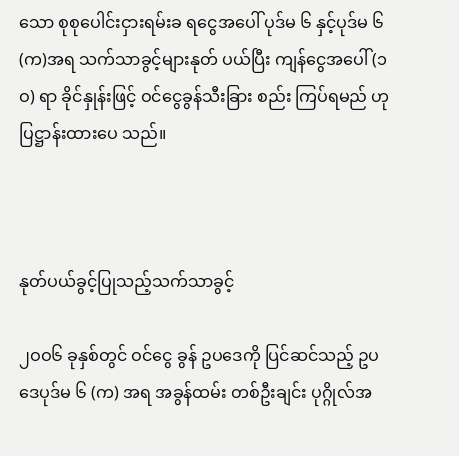သော စုစုပေါင်းငှားရမ်းခ ရငွေအပေါ် ပုဒ်မ ၆ နှင့်ပုဒ်မ ၆ (က)အရ သက်သာခွင့်များနုတ် ပယ်ပြီး ကျန်ငွေအပေါ် (၁ဝ) ရာ ခိုင်နှုန်းဖြင့် ဝင်ငွေခွန်သီးခြား စည်း ကြပ်ရမည် ဟုပြဋ္ဌာန်းထားပေ သည်။



နုတ်ပယ်ခွင့်ပြုသည့်သက်သာခွင့်

၂ဝဝ၆ ခုနှစ်တွင် ဝင်ငွေ ခွန် ဥပဒေကို ပြင်ဆင်သည့် ဥပ ဒေပုဒ်မ ၆ (က) အရ အခွန်ထမ်း တစ်ဦးချင်း ပုဂ္ဂိုလ်အ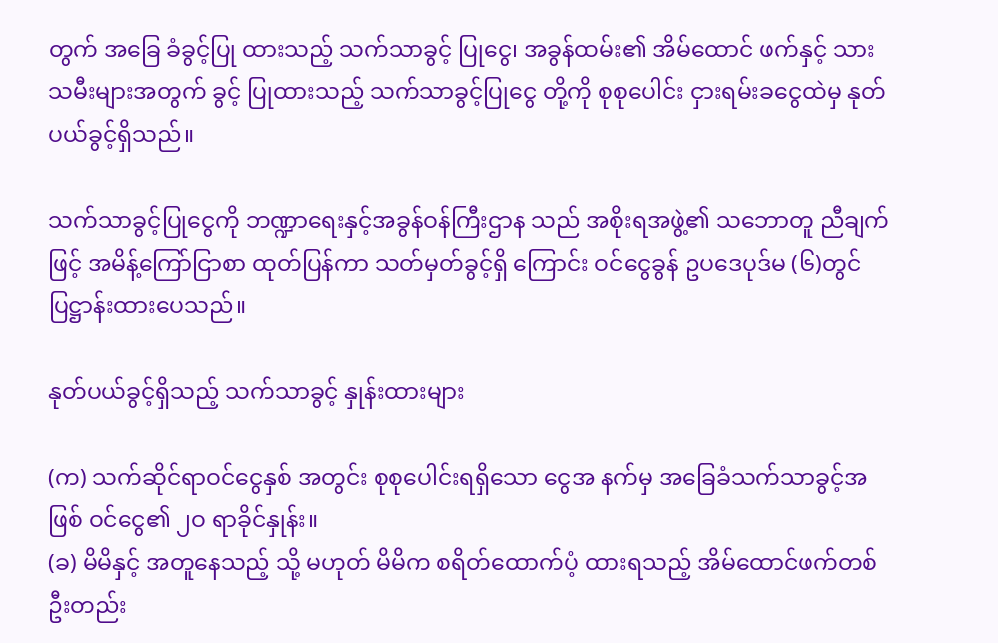တွက် အခြေ ခံခွင့်ပြု ထားသည့် သက်သာခွင့် ပြုငွေ၊ အခွန်ထမ်း၏ အိမ်ထောင် ဖက်နှင့် သားသမီးများအတွက် ခွင့် ပြုထားသည့် သက်သာခွင့်ပြုငွေ တို့ကို စုစုပေါင်း ငှားရမ်းခငွေထဲမှ နုတ်ပယ်ခွင့်ရှိသည်။

သက်သာခွင့်ပြုငွေကို ဘဏ္ဍာရေးနှင့်အခွန်ဝန်ကြီးဌာန သည် အစိုးရအဖွဲ့၏ သဘောတူ ညီချက်ဖြင့် အမိန့်ကြော်ငြာစာ ထုတ်ပြန်ကာ သတ်မှတ်ခွင့်ရှိ ကြောင်း ဝင်ငွေခွန် ဥပဒေပုဒ်မ (၆)တွင် ပြဋ္ဌာန်းထားပေသည်။

နုတ်ပယ်ခွင့်ရှိသည့် သက်သာခွင့် နှုန်းထားများ

(က) သက်ဆိုင်ရာဝင်ငွေနှစ် အတွင်း စုစုပေါင်းရရှိသော ငွေအ နက်မှ အခြေခံသက်သာခွင့်အဖြစ် ဝင်ငွေ၏ ၂ဝ ရာခိုင်နှုန်း။
(ခ) မိမိနှင့် အတူနေသည့် သို့ မဟုတ် မိမိက စရိတ်ထောက်ပံ့ ထားရသည့် အိမ်ထောင်ဖက်တစ် ဦးတည်း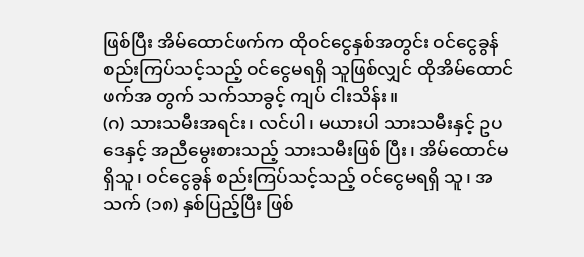ဖြစ်ပြီး အိမ်ထောင်ဖက်က ထိုဝင်ငွေနှစ်အတွင်း ဝင်ငွေခွန် စည်းကြပ်သင့်သည့် ဝင်ငွေမရရှိ သူဖြစ်လျှင် ထိုအိမ်ထောင်ဖက်အ တွက် သက်သာခွင့် ကျပ် ငါးသိန်း။
(ဂ) သားသမီးအရင်း၊ လင်ပါ၊ မယားပါ သားသမီးနှင့် ဥပဒေနှင့် အညီမွေးစားသည့် သားသမီးဖြစ် ပြီး၊ အိမ်ထောင်မရှိသူ၊ ဝင်ငွေခွန် စည်းကြပ်သင့်သည့် ဝင်ငွေမရရှိ သူ၊ အသက် (၁၈) နှစ်ပြည့်ပြီး ဖြစ်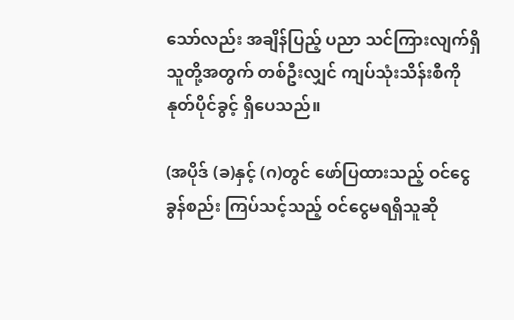သော်လည်း အချိန်ပြည့် ပညာ သင်ကြားလျက်ရှိသူတို့အတွက် တစ်ဦးလျှင် ကျပ်သုံးသိန်းစီကို နုတ်ပိုင်ခွင့် ရှိပေသည်။

(အပိုဒ် (ခ)နှင့် (ဂ)တွင် ဖော်ပြထားသည့် ဝင်ငွေခွန်စည်း ကြပ်သင့်သည့် ဝင်ငွေမရရှိသူဆို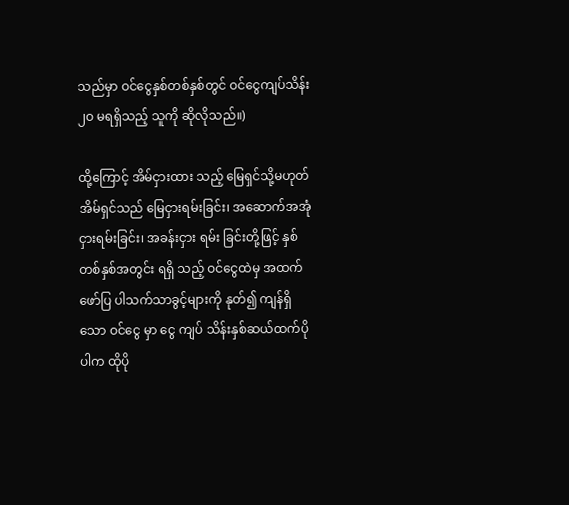သည်မှာ ဝင်ငွေနှစ်တစ်နှစ်တွင် ဝင်ငွေကျပ်သိန်း ၂ဝ မရရှိသည့် သူကို ဆိုလိုသည်။)

ထို့ကြောင့် အိမ်ငှားထား သည့် မြေရှင်သို့မဟုတ် အိမ်ရှင်သည် မြေငှားရမ်းခြင်း၊ အဆောက်အအုံ ငှားရမ်းခြင်း၊ အခန်းငှား ရမ်း ခြင်းတို့ဖြင့် နှစ်တစ်နှစ်အတွင်း ရရှိ သည့် ဝင်ငွေထဲမှ အထက်ဖော်ပြ ပါသက်သာခွင့်များကို နုတ်၍ ကျန်ရှိသော ဝင်ငွေ မှာ ငွေ ကျပ် သိန်းနှစ်ဆယ်ထက်ပိုပါက ထိုပို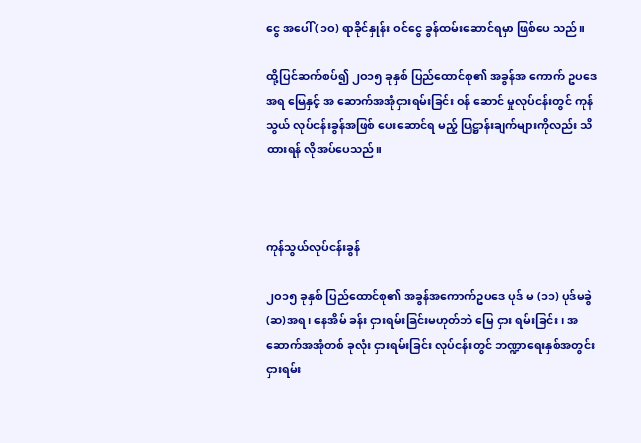ငွေ အပေါ် (၁ဝ) ရာခိုင်နှုန်း ဝင်ငွေ ခွန်ထမ်းဆောင်ရမှာ ဖြစ်ပေ သည်။

ထို့ပြင်ဆက်စပ်၍ ၂ဝ၁၅ ခုနှစ် ပြည်ထောင်စု၏ အခွန်အ ကောက် ဥပဒေအရ မြေနှင့် အ ဆောက်အအုံငှားရမ်းခြင်း ဝန် ဆောင် မှုလုပ်ငန်းတွင် ကုန်သွယ် လုပ်ငန်းခွန်အဖြစ် ပေးဆောင်ရ မည့် ပြဋ္ဌာန်းချက်များကိုလည်း သိ ထားရန် လိုအပ်ပေသည်။



ကုန်သွယ်လုပ်ငန်းခွန်

၂ဝ၁၅ ခုနှစ် ပြည်ထောင်စု၏ အခွန်အကောက်ဥပဒေ ပုဒ် မ (၁၁) ပုဒ်မခွဲ (ဆ)အရ၊ နေအိမ် ခန်း ငှားရမ်းခြင်းမဟုတ်ဘဲ မြေ ငှား ရမ်းခြင်း၊ အဆောက်အအုံတစ် ခုလုံး ငှားရမ်းခြင်း လုပ်ငန်းတွင် ဘဏ္ဍာရေးနှစ်အတွင်း ငှားရမ်း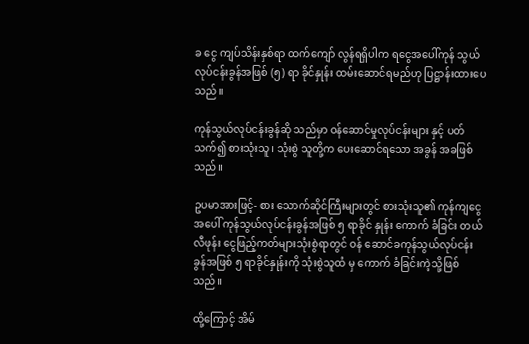ခ ငွေ ကျပ်သိန်းနှစ်ရာ ထက်ကျော် လွန်ရရှိပါက ရငွေအပေါ်ကုန် သွယ်လုပ်ငန်းခွန်အဖြစ် (၅) ရာ ခိုင်နှုန်း ထမ်းဆောင်ရမည်ဟု ပြဋ္ဌာန်းထားပေသည်။

ကုန်သွယ်လုပ်ငန်းခွန်ဆို သည်မှာ ဝန်ဆောင်မှုလုပ်ငန်းများ နှင့် ပတ်သက်၍ စားသုံးသူ၊ သုံးစွဲ သူတို့က ပေးဆောင်ရသော အခွန် အခဖြစ်သည်။

ဥပမာအားဖြင့်- စား သောက်ဆိုင်ကြီးများတွင် စားသုံးသူ၏ ကုန်ကျငွေအပေါ် ကုန်သွယ်လုပ်ငန်းခွန်အဖြစ် ၅ ရာခိုင် နှုန်း ကောက် ခံခြင်း တယ်လီဖုန်း ငွေဖြည့်ကတ်များသုံးစွဲရာတွင် ဝန် ဆောင်ခကုန်သွယ်လုပ်ငန်းခွန်အဖြစ် ၅ ရာခိုင်နှုန်းကို သုံးစွဲသူထံ မှ ကောက် ခံခြင်းကဲ့သို့ဖြစ်သည်။

ထို့ကြောင့် အိမ်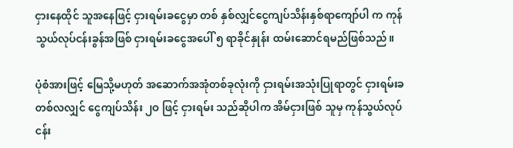ငှားနေထိုင် သူအနေဖြင့် ငှားရမ်းခငွေမှာ တစ် နှစ်လျှင်ငွေကျပ်သိန်းနှစ်ရာကျော်ပါ က ကုန်သွယ်လုပ်ငန်းခွန်အဖြစ် ငှားရမ်းခငွေအပေါ် ၅ ရာခိုင်နှုန်း ထမ်းဆောင်ရမည်ဖြစ်သည်။

ပုံစံအားဖြင့် မြေသို့မဟုတ် အဆောက်အအုံတစ်ခုလုံးကို ငှားရမ်းအသုံးပြုရာတွင် ငှားရမ်းခတစ်လလျှင် ငွေကျပ်သိန်း ၂ဝ ဖြင့် ငှားရမ်း သည်ဆိုပါက အိမ်ငှားဖြစ် သူမှ ကုန်သွယ်လုပ်ငန်း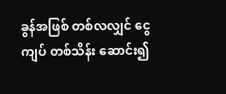ခွန်အဖြစ် တစ်လလျှင် ငွေကျပ် တစ်သိန်း ဆောင်း၍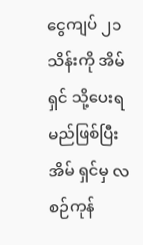ငွေကျပ် ၂၁ သိန်းကို အိမ်ရှင် သို့ပေးရမည်ဖြစ်ပြီး အိမ် ရှင်မှ လစဉ်ကုန်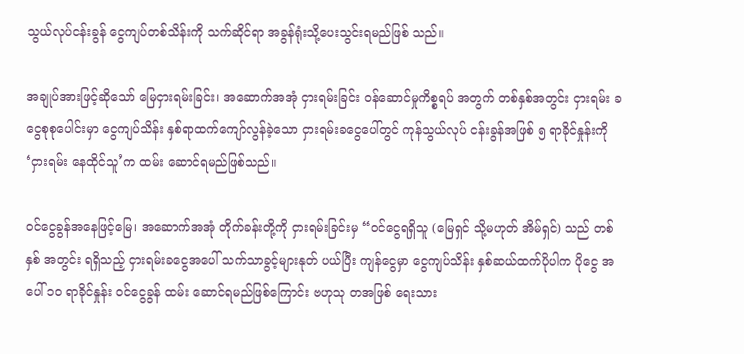သွယ်လုပ်ငန်းခွန် ငွေကျပ်တစ်သိန်းကို သက်ဆိုင်ရာ အခွန်ရုံးသို့ပေးသွင်းရမည်ဖြစ် သည်။

အချုပ်အားဖြင့်ဆိုသော် မြေငှားရမ်းခြင်း၊ အဆောက်အအုံ ငှားရမ်းခြင်း ဝန်ဆောင်မှုကိစ္စရပ် အတွက် တစ်နှစ်အတွင်း ငှားရမ်း ခငွေစုစုပေါင်းမှာ ငွေကျပ်သိန်း နှစ်ရာထက်ကျော်လွန်ခဲ့သော ငှားရမ်းခငွေပေါ်တွင် ကုန်သွယ်လုပ် ငန်းခွန်အဖြစ် ၅ ရာခိုင်နှုန်းကို ‘ငှားရမ်း နေထိုင်သူ’က ထမ်း ဆောင်ရမည်ဖြစ်သည်။

ဝင်ငွေခွန်အနေဖြင့်မြေ၊ အဆောက်အအုံ တိုက်ခန်းတို့ကို ငှားရမ်းခြင်းမှ “ဝင်ငွေရရှိသူ (မြေရှင် သို့မဟုတ် အိမ်ရှင်) သည် တစ်နှစ် အတွင်း ရရှိသည့် ငှားရမ်းခငွေအပေါ် သက်သာခွင့်များနုတ် ပယ်ပြီး ကျန်ငွေမှာ ငွေကျပ်သိန်း နှစ်ဆယ်ထက်ပိုပါက ပိုငွေ အပေါ် ၁ဝ ရာခိုင်နှုန်း ဝင်ငွေခွန် ထမ်း ဆောင်ရမည်ဖြစ်ကြောင်း ဗဟုသု တအဖြစ် ရေးသား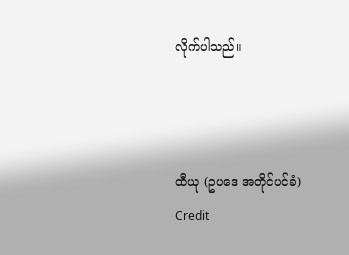လိုက်ပါသည်။



ထီယု (ဥပဒေ အတိုင်ပင်ခံ)
Credit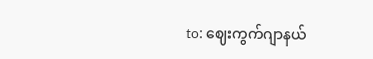to: ဈေးကွက်ဂျာနယ်